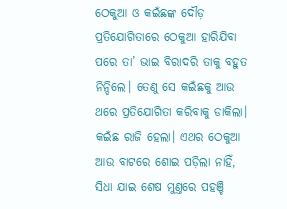ଠେକୁଆ ଓ କଇଁଛଙ୍କ ଦୌଡ଼ ପ୍ରତିଯୋଗିତାରେ ଠେକୁଆ ହାରିଯିବା ପରେ ତା’ ଭାଇ ବିରାଦରି ତାକୁ ବହୁତ ନିନ୍ଦିଲେ। ତେଣୁ ସେ କଇଁଛକୁ ଆଉ ଥରେ ପ୍ରତିଯୋଗିତା କରିବାକୁ ଡାକିଲା। କଇଁଛ ରାଜି ହେଲା। ଏଥର ଠେକୁଆ ଆଉ ବାଟରେ ଶୋଇ ପଡ଼ିଲା ନାହିଁ, ସିଧା ଯାଇ ଶେଷ ମୁଣ୍ତରେ ପହଞ୍ଚି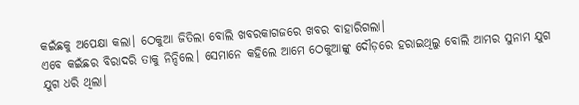କଇଁଛକୁ ଅପେକ୍ଷା କଲା। ଠେକୁଆ ଜିତିଲା ବୋଲି ଖବରକାଗଜରେ ଖବର ବାହାରିଗଲା।
ଏବେ କଇଁଛର ବିରାଦରି ତାକୁ ନିନ୍ଦିଲେ। ସେମାନେ କହିଲେ ଆମେ ଠେକୁଆଙ୍କୁ ଦୌଡ଼ରେ ହରାଇଥିଲୁ ବୋଲି ଆମର ସୁନାମ ଯୁଗ ଯୁଗ ଧରି ଥିଲା।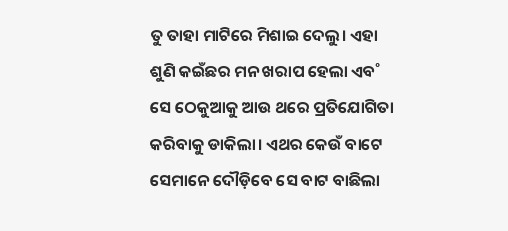ତୁ ତାହା ମାଟିରେ ମିଶାଇ ଦେଲୁ। ଏହା ଶୁଣି କଇଁଛର ମନ ଖରାପ ହେଲା ଏବ˚ ସେ ଠେକୁଆକୁ ଆଉ ଥରେ ପ୍ରତିଯୋଗିତା କରିବାକୁ ଡାକିଲା। ଏଥର କେଉଁ ବାଟେ ସେମାନେ ଦୌଡ଼ିବେ ସେ ବାଟ ବାଛିଲା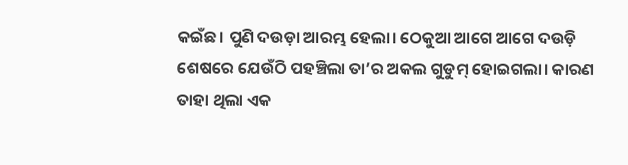କଇଁଛ। ପୁଣି ଦଉଡ଼ା ଆରମ୍ଭ ହେଲା। ଠେକୁଆ ଆଗେ ଆଗେ ଦଉଡ଼ି ଶେଷରେ ଯେଉଁଠି ପହଞ୍ଚିଲା ତା’ର ଅକଲ ଗୁଡୁମ୍‌ ହୋଇଗଲା। କାରଣ ତାହା ଥିଲା ଏକ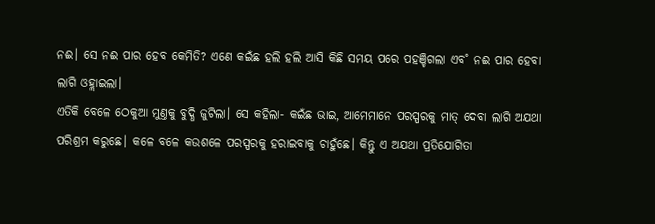ନଈ। ସେ ନଈ ପାର ହେବ କେମିତି? ଏଣେ କଇଁଛ ହଲି ହଲି ଆସି କିଛି ସମୟ ପରେ ପହଞ୍ଚିଗଲା ଏବ˚ ନଈ ପାର ହେବା ଲାଗି ଓହ୍ଲାଇଲା।
ଏତିକି ବେଳେ ଠେକୁଆ ମୁଣ୍ତକୁ ବୁଦ୍ଧି ଜୁଟିଲା। ସେ କହିଲା- କଇଁଛ ଭାଇ, ଆମେମାନେ ପରସ୍ପରକୁ ମାତ୍‌ ଦେବା ଲାଗି ଅଯଥା ପରିଶ୍ରମ କରୁଛେ। କଳେ ବଳେ କଉଶଳେ ପରସ୍ପରକୁ ହରାଇବାକୁ ଚାହୁଁଛେ। କିନ୍ତୁ ଏ ଅଯଥା ପ୍ରତିଯୋଗିତା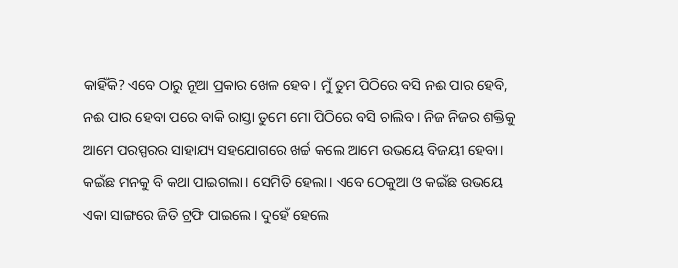କାହିଁକି? ଏବେ ଠାରୁ ନୂଆ ପ୍ରକାର ଖେଳ ହେବ। ମୁଁ ତୁମ ପିଠିରେ ବସି ନଈ ପାର ହେବି, ନଈ ପାର ହେବା ପରେ ବାକି ରାସ୍ତା ତୁମେ ମୋ ପିଠିରେ ବସି ଚାଲିବ। ନିଜ ନିଜର ଶକ୍ତିକୁ ଆମେ ପରସ୍ପରର ସାହାଯ୍ୟ ସହଯୋଗରେ ଖର୍ଚ୍ଚ କଲେ ଆମେ ଉଭୟେ ବିଜୟୀ ହେବା।
କଇଁଛ ମନକୁ ବି କଥା ପାଇଗଲା। ସେମିତି ହେଲା। ଏବେ ଠେକୁଆ ଓ କଇଁଛ ଉଭୟେ ଏକା ସାଙ୍ଗରେ ଜିତି ଟ୍ରଫି ପାଇଲେ। ଦୁହେଁ ହେଲେ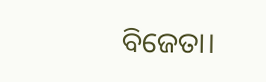ବିଜେତା।